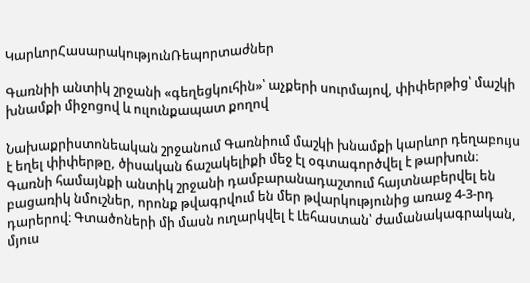ԿարևորՀասարակությունՌեպորտաժներ

Գառնիի անտիկ շրջանի «գեղեցկուհին»՝ աչքերի սուրմայով, փիփերթից՝ մաշկի խնամքի միջոցով և ուլունքապատ քողով

Նախաքրիստոնեական շրջանում Գառնիում մաշկի խնամքի կարևոր դեղաբույս է եղել փիփերթը, ծիսական ճաշակելիքի մեջ էլ օգտագործվել է թարխուն։ Գառնի համայնքի անտիկ շրջանի դամբարանադաշտում հայտնաբերվել են բացառիկ նմուշներ, որոնք թվագրվում են մեր թվարկությունից առաջ 4-3-րդ դարերով։ Գտածոների մի մասն ուղարկվել է Լեհաստան՝ ժամանակագրական, մյուս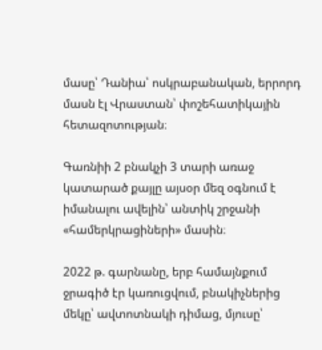մասը՝ Դանիա՝ ոսկրաբանական, երրորդ մասն էլ Վրաստան՝ փոշեհատիկային հետազոտության։

Գառնիի 2 բնակչի 3 տարի առաջ կատարած քայլը այսօր մեզ օգնում է  իմանալու ավելին՝ անտիկ շրջանի «համերկրացիների» մասին։

2022 թ. գարնանը, երբ համայնքում ջրագիծ էր կառուցվում, բնակիչներից մեկը՝ ավտոտնակի դիմաց, մյուսը՝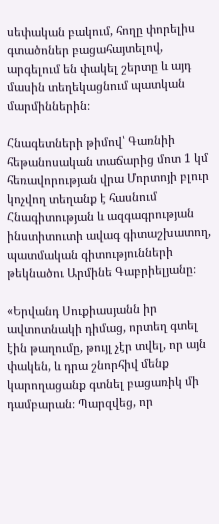սեփական բակում, հողը փորելիս գտածոներ բացահայտելով, արգելում են փակել շերտը և այդ մասին տեղեկացնում պատկան մարմիններին։

Հնագետների թիմով՝ Գառնիի հեթանոսական տաճարից մոտ 1 կմ հեռավորության վրա Մորտոյի բլուր կոչվող տեղանք է հասնում Հնագիտության և ազգագրության ինստիտուտի ավագ գիտաշխատող, պատմական գիտությունների թեկնածու Արմինե Գաբրիելյանը։

«Երվանդ Սուքիասյանն իր ավտոտնակի դիմաց, որտեղ գտել էին թաղումը, թույլ չէր տվել, որ այն փակեն, և դրա շնորհիվ մենք կարողացանք գտնել բացառիկ մի դամբարան։ Պարզվեց, որ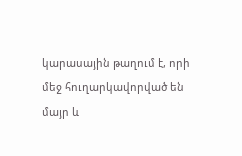կարասային թաղում է, որի մեջ հուղարկավորված են մայր և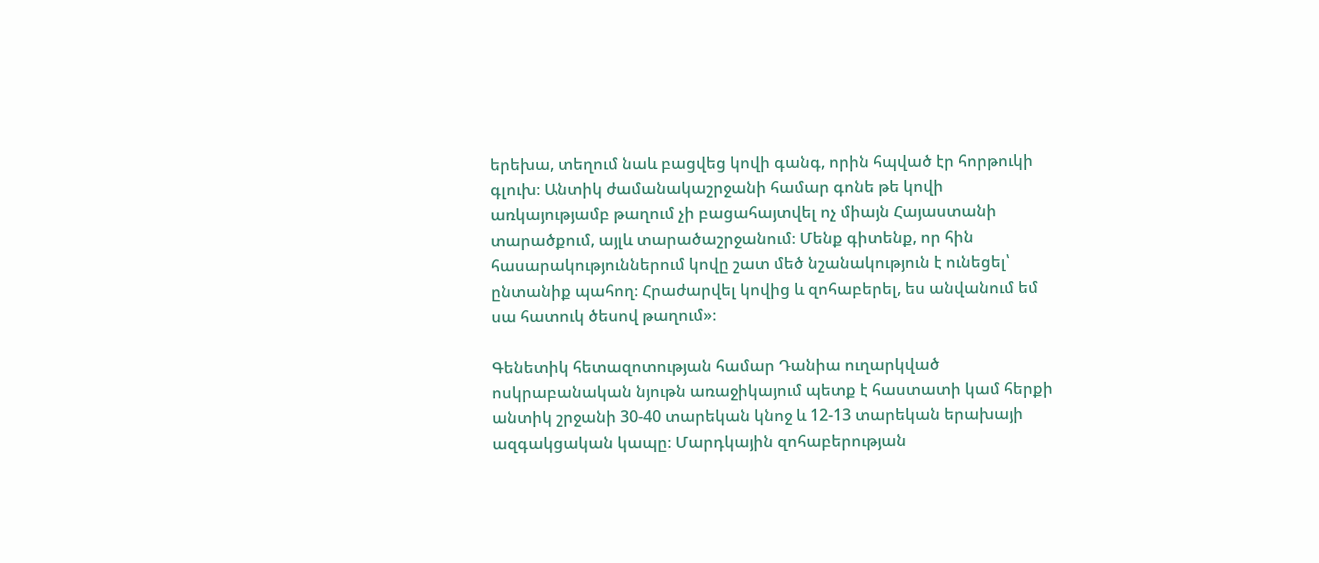երեխա, տեղում նաև բացվեց կովի գանգ, որին հպված էր հորթուկի գլուխ։ Անտիկ ժամանակաշրջանի համար գոնե թե կովի առկայությամբ թաղում չի բացահայտվել ոչ միայն Հայաստանի տարածքում, այլև տարածաշրջանում։ Մենք գիտենք, որ հին հասարակություններում կովը շատ մեծ նշանակություն է ունեցել՝ ընտանիք պահող։ Հրաժարվել կովից և զոհաբերել, ես անվանում եմ սա հատուկ ծեսով թաղում»։

Գենետիկ հետազոտության համար Դանիա ուղարկված ոսկրաբանական նյութն առաջիկայում պետք է հաստատի կամ հերքի անտիկ շրջանի 30-40 տարեկան կնոջ և 12-13 տարեկան երախայի ազգակցական կապը։ Մարդկային զոհաբերության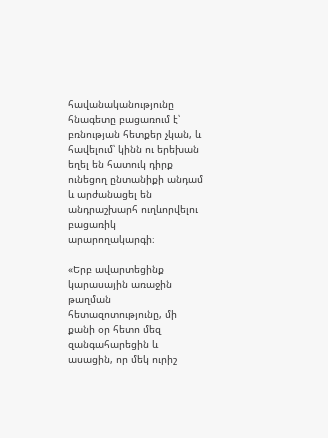հավանականությունը հնագետը բացառում է՝ բռնության հետքեր չկան, և հավելում՝ կինն ու երեխան եղել են հատուկ դիրք ունեցող ընտանիքի անդամ և արժանացել են անդրաշխարհ ուղևորվելու բացառիկ արարողակարգի։

«Երբ ավարտեցինք կարասային առաջին թաղման հետազոտությունը, մի քանի օր հետո մեզ զանգահարեցին և ասացին, որ մեկ ուրիշ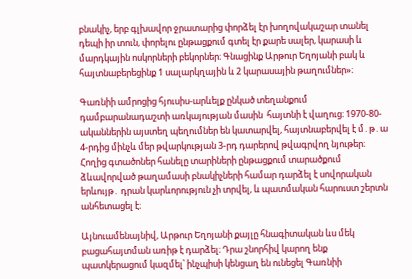բնակիչ, երբ գլխավոր ջրատարից փորձել էր խողովակաշար տանել դեպի իր տուն, փորելու ընթացքում գտել էր քարե սալեր, կարասի և մարդկային ոսկորների բեկորներ։ Գնացինք Արթուր Եղոյանի բակ և հայտնաբերեցինք 1 սալարկղային և 2 կարասային թաղումներ»։

Գառնիի ամրոցից հյուսիս-արևելք ընկած տեղանքում դամբարանադաշտի առկայության մասին  հայտնի է վաղուց։ 1970-80-ականներին այստեղ պեղումներ են կատարվել, հայտնաբերվել է մ․թ․ա 4-րդից մինչև մեր թվարկության 3-րդ դարերով թվագրվող նյութեր։ Հողից գտածոներ հանելը տարիների ընթացքում տարածքում ձևավորված թաղամասի բնակիչների համար դարձել է սովորական երևույթ․ դրան կարևորություն չի տրվել, և պատմական հարուստ շերտն անհետացել է։

Այնուամենայնիվ, Արթուր Եղոյանի քայլը հնագիտական ևս մեկ բացահայտման առիթ է դարձել։ Դրա շնորհիվ կարող ենք պատկերացում կազմել՝ ինչպիսի կենցաղ են ունեցել Գառնիի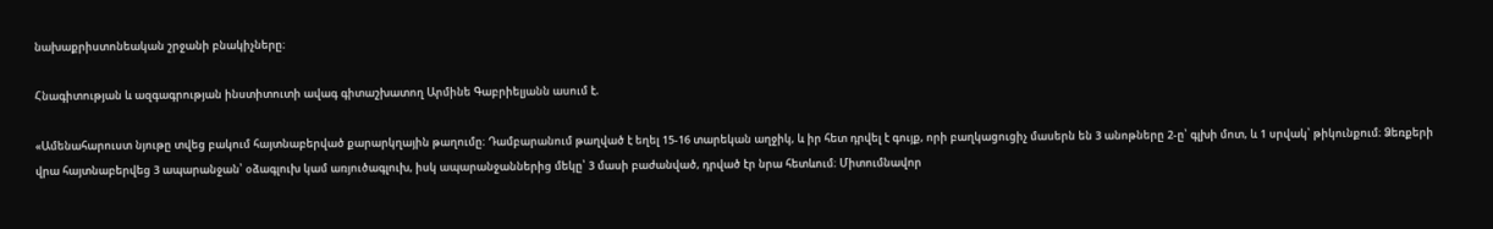նախաքրիստոնեական շրջանի բնակիչները։

Հնագիտության և ազգագրության ինստիտուտի ավագ գիտաշխատող Արմինե Գաբրիելյանն ասում է.

«Ամենահարուստ նյութը տվեց բակում հայտնաբերված քարարկղային թաղումը։ Դամբարանում թաղված է եղել 15-16 տարեկան աղջիկ, և իր հետ դրվել է գույք, որի բաղկացուցիչ մասերն են 3 անոթները 2-ը՝ գլխի մոտ, և 1 սրվակ՝ թիկունքում։ Ձեռքերի վրա հայտնաբերվեց 3 ապարանջան՝ օձագլուխ կամ առյուծագլուխ, իսկ ապարանջաններից մեկը՝ 3 մասի բաժանված, դրված էր նրա հետևում։ Միտումնավոր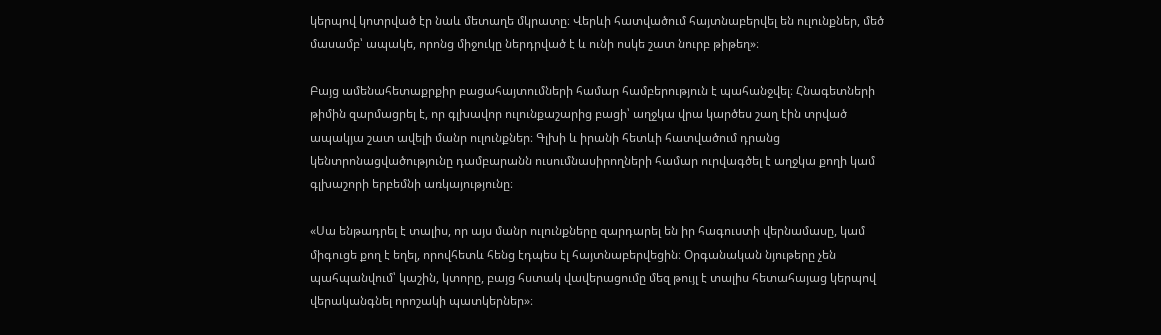կերպով կոտրված էր նաև մետաղե մկրատը։ Վերևի հատվածում հայտնաբերվել են ուլունքներ, մեծ մասամբ՝ ապակե, որոնց միջուկը ներդրված է և ունի ոսկե շատ նուրբ թիթեղ»։

Բայց ամենահետաքրքիր բացահայտումների համար համբերություն է պահանջվել։ Հնագետների թիմին զարմացրել է, որ գլխավոր ուլունքաշարից բացի՝ աղջկա վրա կարծես շաղ էին տրված ապակյա շատ ավելի մանր ուլունքներ։ Գլխի և իրանի հետևի հատվածում դրանց կենտրոնացվածությունը դամբարանն ուսումնասիրողների համար ուրվագծել է աղջկա քողի կամ գլխաշորի երբեմնի առկայությունը։

«Սա ենթադրել է տալիս, որ այս մանր ուլունքները զարդարել են իր հագուստի վերնամասը, կամ միգուցե քող է եղել, որովհետև հենց էդպես էլ հայտնաբերվեցին։ Օրգանական նյութերը չեն պահպանվում՝ կաշին, կտորը, բայց հստակ վավերացումը մեզ թույլ է տալիս հետահայաց կերպով վերականգնել որոշակի պատկերներ»։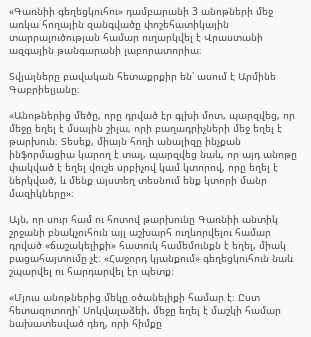«Գառնիի գեղեցկուհու» դամբարանի 3 անոթների մեջ առկա հողային զանգվածը փոշեհատիկային տարրալուծության համար ուղարկվել է Վրաստանի ազգային թանգարանի լաբորատորիա։

Տվյալները բավական հետաքրքիր են՝ ասում է Արմինե Գաբրիելյանը։

«Անոթներից մեծը, որը դրված էր գլխի մոտ, պարզվեց, որ մեջը եղել է մսային շիլա, որի բաղադրիչների մեջ եղել է թարխուն։ Տեսեք, միայն հողի անալիզը ինչքան ինֆորմացիա կարող է տալ, պարզվեց նաև, որ այդ անոթը փակված է եղել վուշե սրբիչով կամ կտորով, որը եղել է ներկված, և մենք այստեղ տեսնում ենք կտորի մանր մազիկները»։

Այն, որ սուր համ ու հոտով թարխունը Գառնիի անտիկ շրջանի բնակչուհուն այլ աշխարհ ուղևորվելու համար դրված «ճաշակելիքի» հատուկ համեմունքն է եղել, միակ բացահայտումը չէ։ «Հաջորդ կյանքում» գեղեցկուհուն նաև շպարվել ու հարդարվել էր պետք։

«Մյուս անոթներից մեկը օծանելիքի համար է։ Ըստ հետազոտողի՝ Սոկվալաձեի, մեջը եղել է մաշկի համար նախատեսված դեղ, որի հիմքը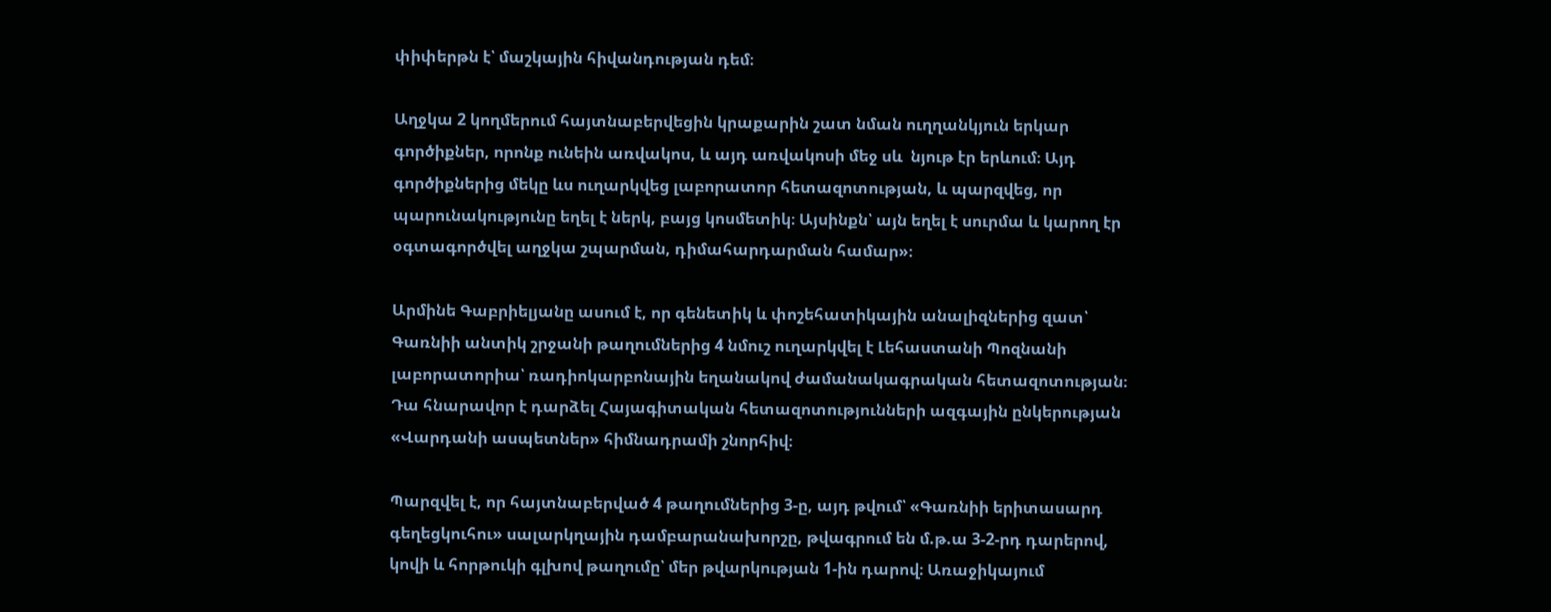փիփերթն է՝ մաշկային հիվանդության դեմ։

Աղջկա 2 կողմերում հայտնաբերվեցին կրաքարին շատ նման ուղղանկյուն երկար գործիքներ, որոնք ունեին առվակոս, և այդ առվակոսի մեջ սև  նյութ էր երևում։ Այդ գործիքներից մեկը ևս ուղարկվեց լաբորատոր հետազոտության, և պարզվեց, որ պարունակությունը եղել է ներկ, բայց կոսմետիկ։ Այսինքն՝ այն եղել է սուրմա և կարող էր օգտագործվել աղջկա շպարման, դիմահարդարման համար»։

Արմինե Գաբրիելյանը ասում է, որ գենետիկ և փոշեհատիկային անալիզներից զատ՝ Գառնիի անտիկ շրջանի թաղումներից 4 նմուշ ուղարկվել է Լեհաստանի Պոզնանի լաբորատորիա՝ ռադիոկարբոնային եղանակով ժամանակագրական հետազոտության։ Դա հնարավոր է դարձել Հայագիտական հետազոտությունների ազգային ընկերության «Վարդանի ասպետներ» հիմնադրամի շնորհիվ։

Պարզվել է, որ հայտնաբերված 4 թաղումներից 3-ը, այդ թվում՝ «Գառնիի երիտասարդ գեղեցկուհու» սալարկղային դամբարանախորշը, թվագրում են մ.թ.ա 3-2-րդ դարերով, կովի և հորթուկի գլխով թաղումը՝ մեր թվարկության 1-ին դարով։ Առաջիկայում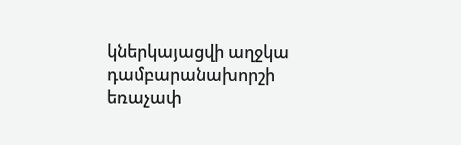կներկայացվի աղջկա դամբարանախորշի եռաչափ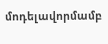մոդելավորմամբ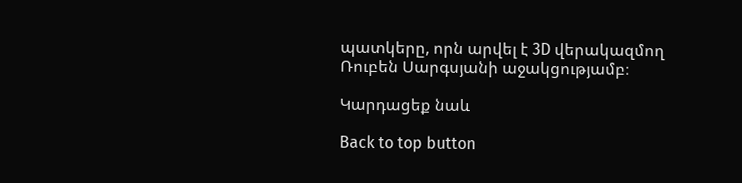պատկերը, որն արվել է 3D վերակազմող Ռուբեն Սարգսյանի աջակցությամբ։

Կարդացեք նաև

Back to top button